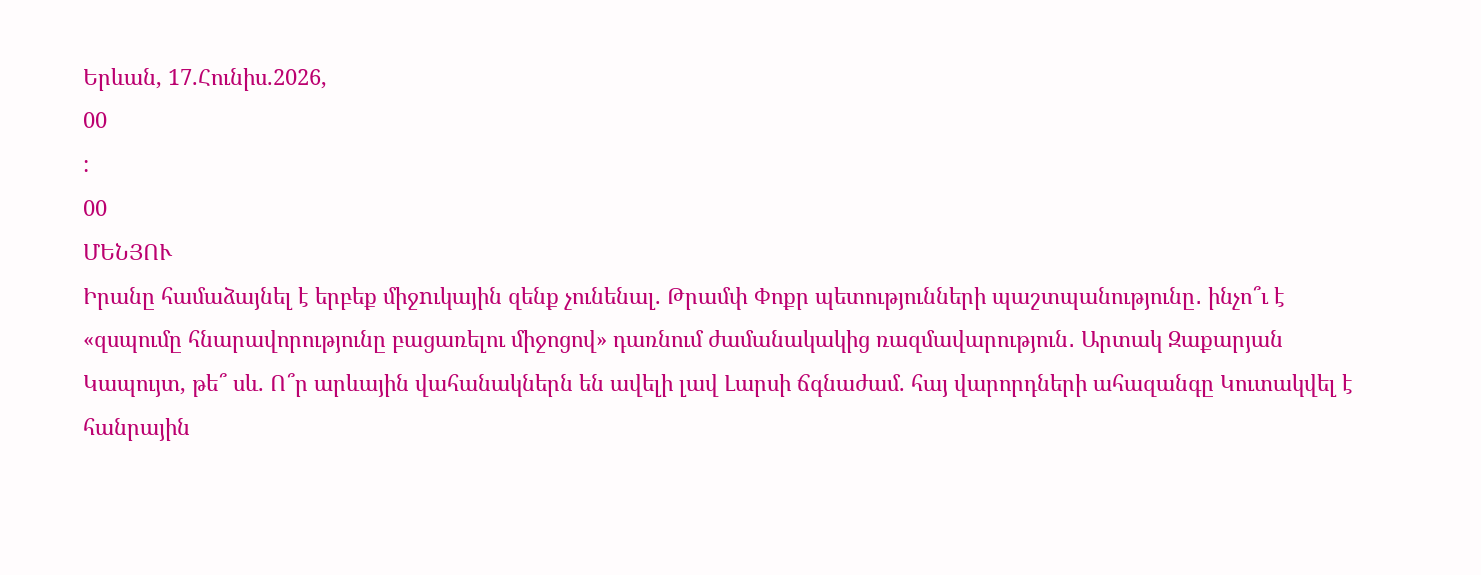Երևան, 17.Հունիս.2026,
00
:
00
ՄԵՆՅՈՒ
Իրանը համաձայնել է երբեք միջnւկային զենք չունենալ. Թրամփ Փոքր պետությունների պաշտպանությունը․ ինչո՞ւ է «զսպումը հնարավորությունը բացառելու միջոցով» դառնում ժամանակակից ռազմավարություն․ Արտակ Զաքարյան Կապույտ, թե՞ սև. Ո՞ր արևային վահանակներն են ավելի լավ Լարսի ճգնաժամ. հայ վարորդների ահազանգը Կուտակվել է հանրային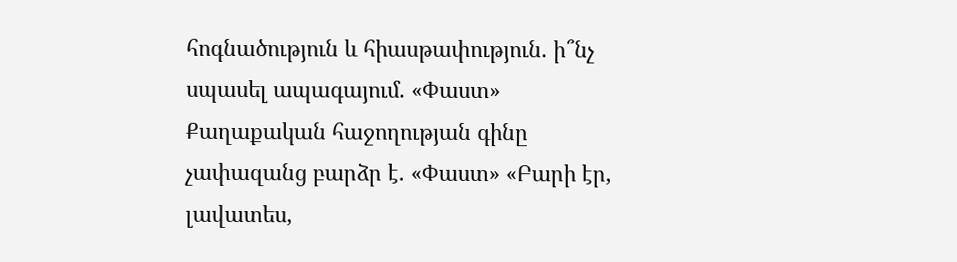հոգնածություն և հիասթափություն. ի՞նչ սպասել ապագայում. «Փաստ» Քաղաքական հաջողության գինը չափազանց բարձր է. «Փաստ» «Բարի էր, լավատես,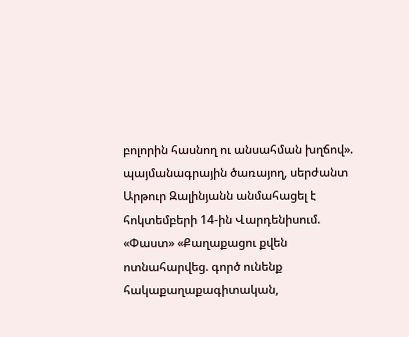բոլորին հասնող ու անսահման խղճով». պայմանագրային ծառայող, սերժանտ Արթուր Զալինյանն անմահացել է հոկտեմբերի 14-ին Վարդենիսում. «Փաստ» «Քաղաքացու քվեն ոտնահարվեց. գործ ունենք հակաքաղաքագիտական,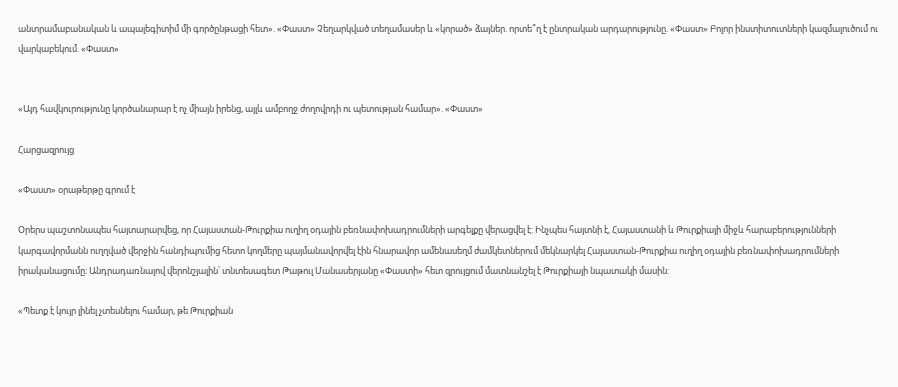անտրամաբանական և ապալեգիտիմ մի գործընթացի հետ». «Փաստ» Չեղարկված տեղամասեր և «կորած» ձայներ. որտե՞ղ է ընտրական արդարությունը. «Փաստ» Բոլոր ինստիտուտների կազմալուծում ու վարկաբեկում. «Փաստ»


«Այդ հավկուրությունը կործանարար է ոչ միայն իրենց, այլև ամբողջ ժողովրդի ու պետության համար». «Փաստ»

Հարցազրույց

«Փաստ» օրաթերթը գրում է

Օրերս պաշտոնապես հայտարարվեց, որ Հայաստան-Թուրքիա ուղիղ օդային բեռնափոխադրումների արգելքը վերացվել է: Ինչպես հայտնի է, Հայաստանի և Թուրքիայի միջև հարաբերությունների կարգավորմանն ուղղված վերջին հանդիպումից հետո կողմերը պայմանավորվել էին հնարավոր ամենասեղմ ժամկետներում մեկնարկել Հայաստան-Թուրքիա ուղիղ օդային բեռնափոխադրումների իրականացումը։ Անդրադառնալով վերոնշյալին՝ տնտեսագետ Թաթուլ Մանասերյանը «Փաստի» հետ զրույցում մատնանշել է Թուրքիայի նպատակի մասին:

«Պետք է կույր լինել չտեսնելու համար, թե Թուրքիան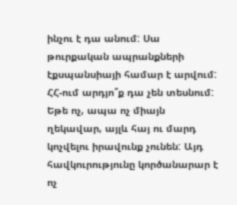ինչու է դա անում: Սա թուրքական ապրանքների էքսպանսիայի համար է արվում: ՀՀ-ում արդյո՞ք դա չեն տեսնում: Եթե ոչ, ապա ոչ միայն ղեկավար, այլև հայ ու մարդ կոչվելու իրավունք չունեն: Այդ հավկուրությունը կործանարար է ոչ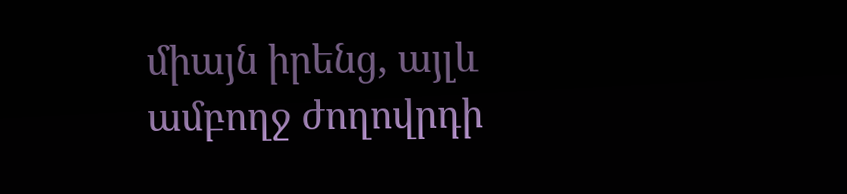միայն իրենց, այլև ամբողջ ժողովրդի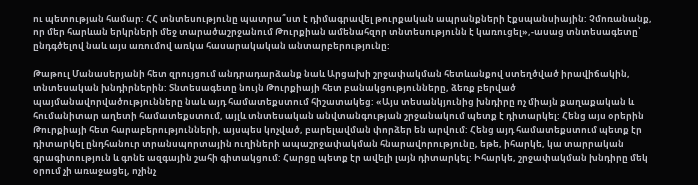ու պետության համար: ՀՀ տնտեսությունը պատրա՞ստ է դիմագրավել թուրքական ապրանքների էքսպանսիային: Չմոռանանք, որ մեր հարևան երկրների մեջ տարածաշրջանում Թուրքիան ամենահզոր տնտեսությունն է կառուցել»,-ասաց տնտեսագետը՝ ընդգծելով նաև այս առումով առկա հասարակական անտարբերությունը:

Թաթուլ Մանասերյանի հետ զրույցում անդրադարձանք նաև Արցախի շրջափակման հետևանքով ստեղծված իրավիճակին, տնտեսական խնդիրներին: Տնտեսագետը նույն Թուրքիայի հետ բանակցությունները, ձեռք բերված պայմանավորվածությունները նաև այդ համատեքստում հիշատակեց: «Այս տեսանկյունից խնդիրը ոչ միայն քաղաքական և հումանիտար աղետի համատեքստում, այլև տնտեսական անվտանգության շրջանակում պետք է դիտարկել: Հենց այս օրերին Թուրքիայի հետ հարաբերությունների, այսպես կոչված, բարելավման փորձեր են արվում: Հենց այդ համատեքստում պետք էր դիտարկել ընդհանուր տրանսպորտային ուղիների ապաշրջափակման հնարավորությունը, եթե, իհարկե, կա տարրական գրագիտություն և գոնե ազգային շահի գիտակցում: Հարցը պետք էր ավելի լայն դիտարկել: Իհարկե, շրջափակման խնդիրը մեկ օրում չի առաջացել, ոչինչ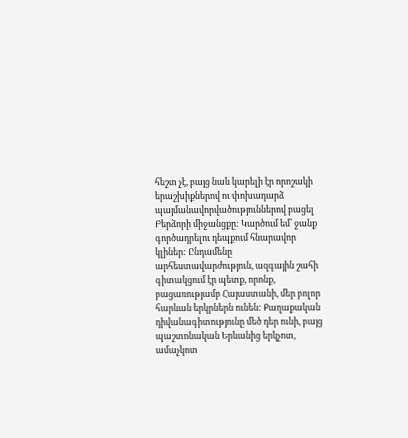հեշտ չէ, բայց նաև կարելի էր որոշակի երաշխիքներով ու փոխադարձ պայմանավորվածություններով բացել Բերձորի միջանցքը: Կարծում եմ՝ ջանք գործադրելու դեպքում հնարավոր կլիներ: Ընդամենը արհեստավարժություն, ազգային շահի գիտակցում էր պետք, որոնք, բացառությամբ Հայաստանի, մեր բոլոր հարևան երկրներն ունեն: Քաղաքական դիվանագիտությունը մեծ դեր ունի, բայց պաշտոնական Երևանից երկչոտ, ամաչկոտ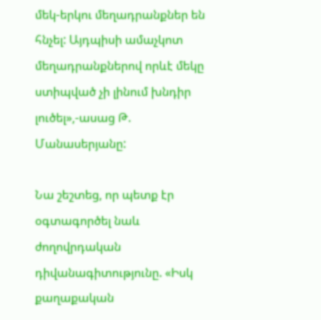մեկ-երկու մեղադրանքներ են հնչել: Այդպիսի ամաչկոտ մեղադրանքներով որևէ մեկը ստիպված չի լինում խնդիր լուծել»,-ասաց Թ. Մանասերյանը:

Նա շեշտեց, որ պետք էր օգտագործել նաև ժողովրդական դիվանագիտությունը. «Իսկ քաղաքական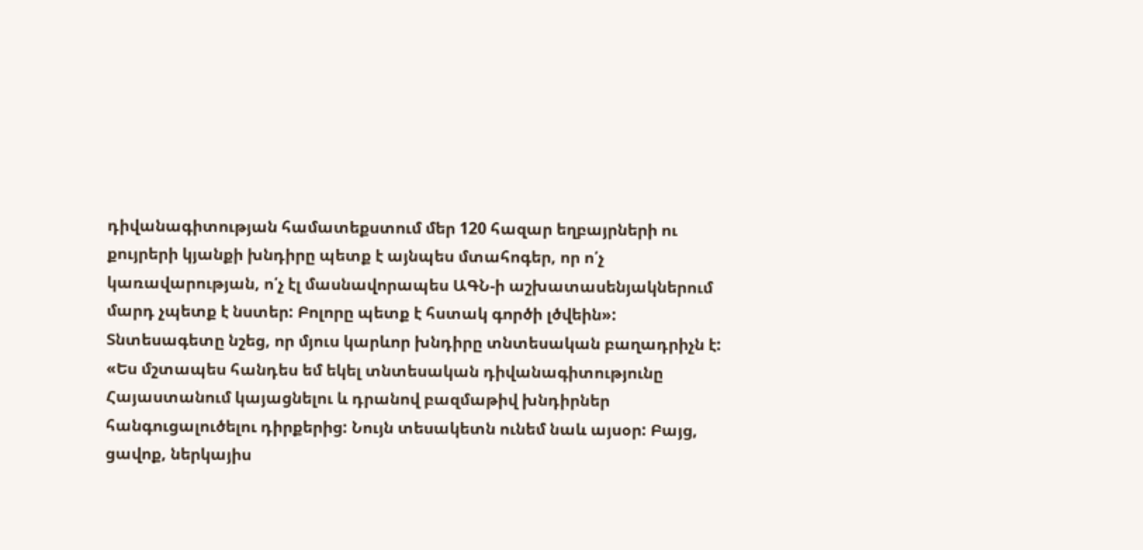դիվանագիտության համատեքստում մեր 120 հազար եղբայրների ու քույրերի կյանքի խնդիրը պետք է այնպես մտահոգեր, որ ո՛չ կառավարության, ո՛չ էլ մասնավորապես ԱԳՆ-ի աշխատասենյակներում մարդ չպետք է նստեր: Բոլորը պետք է հստակ գործի լծվեին»: Տնտեսագետը նշեց, որ մյուս կարևոր խնդիրը տնտեսական բաղադրիչն է: «Ես մշտապես հանդես եմ եկել տնտեսական դիվանագիտությունը Հայաստանում կայացնելու և դրանով բազմաթիվ խնդիրներ հանգուցալուծելու դիրքերից: Նույն տեսակետն ունեմ նաև այսօր: Բայց, ցավոք, ներկայիս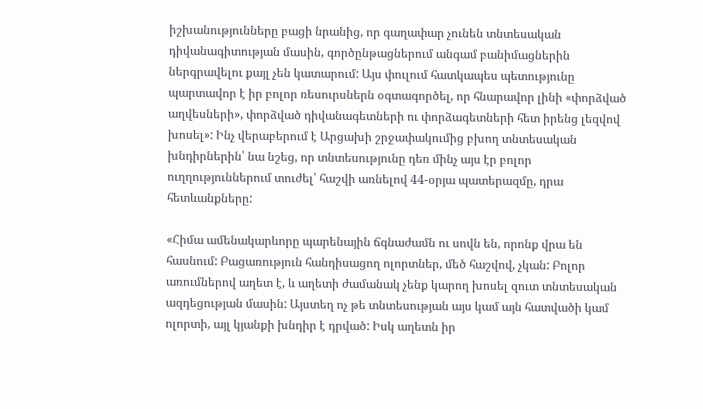իշխանությունները բացի նրանից, որ գաղափար չունեն տնտեսական դիվանագիտության մասին, գործընթացներում անգամ բանիմացներին ներգրավելու քայլ չեն կատարում: Այս փուլում հատկապես պետությունը պարտավոր է իր բոլոր ռեսուրսներն օգտագործել, որ հնարավոր լինի «փորձված աղվեսների», փորձված դիվանագետների ու փորձագետների հետ իրենց լեզվով խոսել»: Ինչ վերաբերում է Արցախի շրջափակումից բխող տնտեսական խնդիրներին՝ նա նշեց, որ տնտեսությունը դեռ մինչ այս էր բոլոր ուղղություններում տուժել՝ հաշվի առնելով 44-օրյա պատերազմը, դրա հետևանքները:

«Հիմա ամենակարևորը պարենային ճգնաժամն ու սովն են, որոնք վրա են հասնում: Բացառություն հանդիսացող ոլորտներ, մեծ հաշվով, չկան: Բոլոր առումներով աղետ է, և աղետի ժամանակ չենք կարող խոսել զուտ տնտեսական ազդեցության մասին: Այստեղ ոչ թե տնտեսության այս կամ այն հատվածի կամ ոլորտի, այլ կյանքի խնդիր է դրված: Իսկ աղետն իր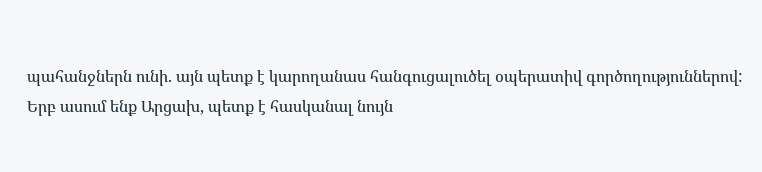պահանջներն ունի. այն պետք է կարողանաս հանգուցալուծել օպերատիվ գործողություններով: Երբ ասում ենք Արցախ, պետք է հասկանալ նույն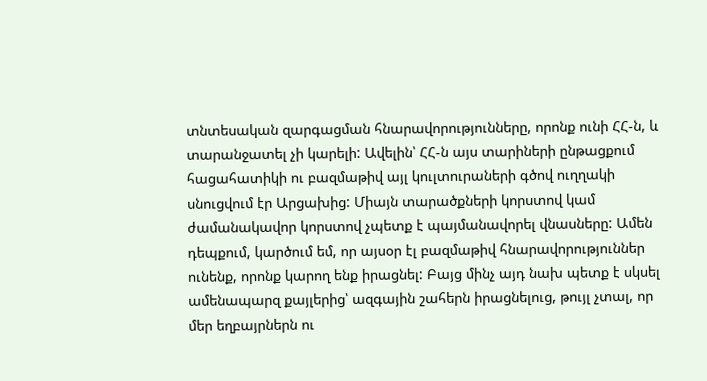տնտեսական զարգացման հնարավորությունները, որոնք ունի ՀՀ-ն, և տարանջատել չի կարելի: Ավելին՝ ՀՀ-ն այս տարիների ընթացքում հացահատիկի ու բազմաթիվ այլ կուլտուրաների գծով ուղղակի սնուցվում էր Արցախից: Միայն տարածքների կորստով կամ ժամանակավոր կորստով չպետք է պայմանավորել վնասները: Ամեն դեպքում, կարծում եմ, որ այսօր էլ բազմաթիվ հնարավորություններ ունենք, որոնք կարող ենք իրացնել: Բայց մինչ այդ նախ պետք է սկսել ամենապարզ քայլերից՝ ազգային շահերն իրացնելուց, թույլ չտալ, որ մեր եղբայրներն ու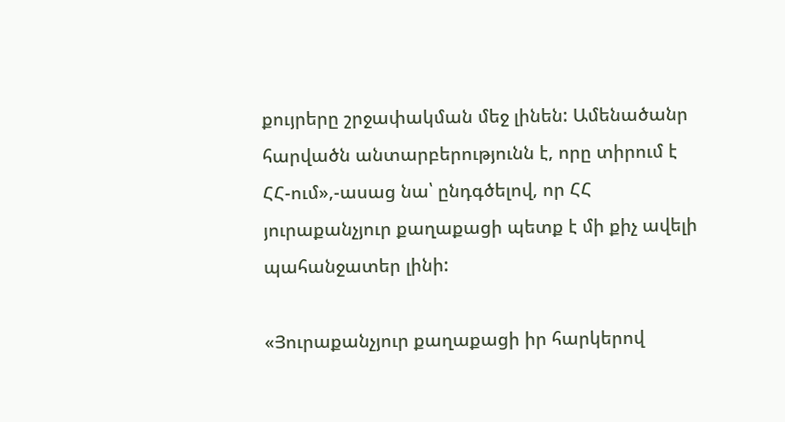քույրերը շրջափակման մեջ լինեն: Ամենածանր հարվածն անտարբերությունն է, որը տիրում է ՀՀ-ում»,-ասաց նա՝ ընդգծելով, որ ՀՀ յուրաքանչյուր քաղաքացի պետք է մի քիչ ավելի պահանջատեր լինի:

«Յուրաքանչյուր քաղաքացի իր հարկերով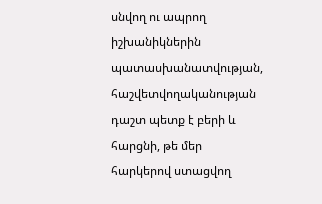սնվող ու ապրող իշխանիկներին պատասխանատվության, հաշվետվողականության դաշտ պետք է բերի և հարցնի, թե մեր հարկերով ստացվող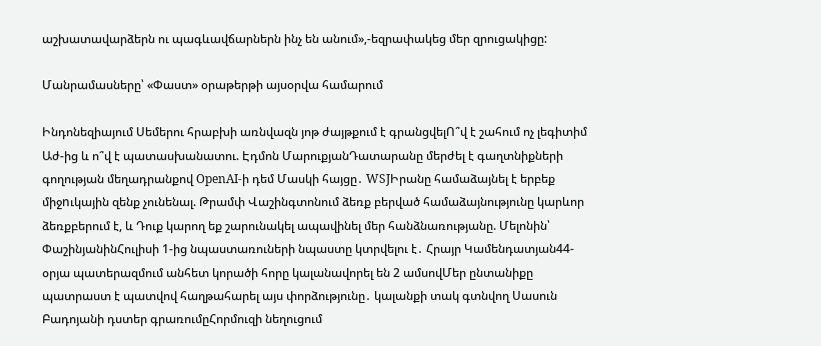աշխատավարձերն ու պագևավճարներն ինչ են անում»,-եզրափակեց մեր զրուցակիցը:

Մանրամասները՝ «Փաստ» օրաթերթի այսօրվա համարում

Ինդոնեզիայում Սեմերու հրաբխի առնվազն յոթ ժայթքում է գրանցվելՈ՞վ է շահում ոչ լեգիտիմ Աժ-ից և ո՞վ է պատասխանատու. Էդմոն ՄարուքյանԴատարանը մերժել է գաղտնիքների գողության մեղադրանքով OpenAI-ի դեմ Մասկի հայցը․ WSJԻրանը համաձայնել է երբեք միջnւկային զենք չունենալ. Թրամփ Վաշինգտոնում ձեռք բերված համաձայնությունը կարևոր ձեռքբերում է, և Դուք կարող եք շարունակել ապավինել մեր հանձնառությանը. Մելոնին՝ ՓաշինյանինՀուլիսի 1-ից նպաստառուների նպաստը կտրվելու է․ Հրայր Կամենդատյան44-օրյա պատերազմում անհետ կորածի հորը կալանավորել են 2 ամսովՄեր ընտանիքը պատրաստ է պատվով հաղթահարել այս փորձությունը․ կալանքի տակ գտնվող Սասուն Բադոյանի դստեր գրառումըՀորմուզի նեղուցում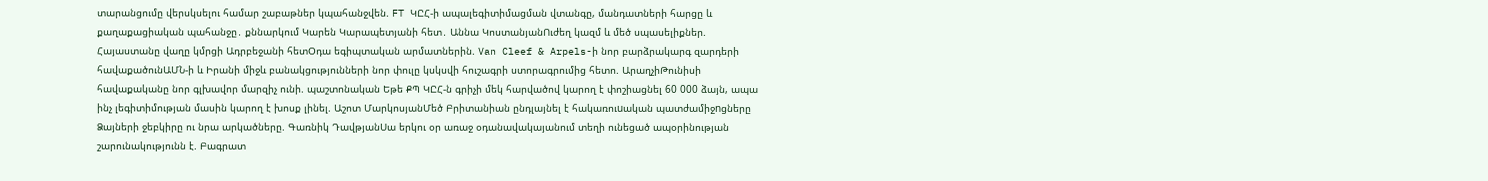տարանցումը վերսկսելու համար շաբաթներ կպահանջվեն. FT ԿԸՀ-ի ապալեգիտիմացման վտանգը, մանդատների հարցը և քաղաքացիական պահանջը․ քննարկում Կարեն Կարապետյանի հետ․ Աննա ԿոստանյանՈւժեղ կազմ և մեծ սպասելիքներ. Հայաստանը վաղը կմրցի Ադրբեջանի հետՕդա եգիպտական արմատներին. Van Cleef & Arpels-ի նոր բարձրակարգ զարդերի հավաքածունԱՄՆ-ի և Իրանի միջև բանակցությունների նոր փուլը կսկսվի հուշագրի ստորագրումից հետո. ԱրաղչիԹունիսի հավաքականը նոր գլխավոր մարզիչ ունի. պաշտոնական Եթե ՔՊ ԿԸՀ-ն գրիչի մեկ հարվածով կարող է փոշիացնել 60 000 ձայն, ապա ինչ լեգիտիմության մասին կարող է խոսք լինել. Աշոտ ՄարկոսյանՄեծ Բրիտանիան ընդլայնել է հակառուuական պատժամիջnցները Ձայների ջեբկիրը ու նրա արկածները. Գառնիկ ԴավթյանՍա երկու օր առաջ օդանավակայանում տեղի ունեցած ապօրինության շարունակությունն է. Բագրատ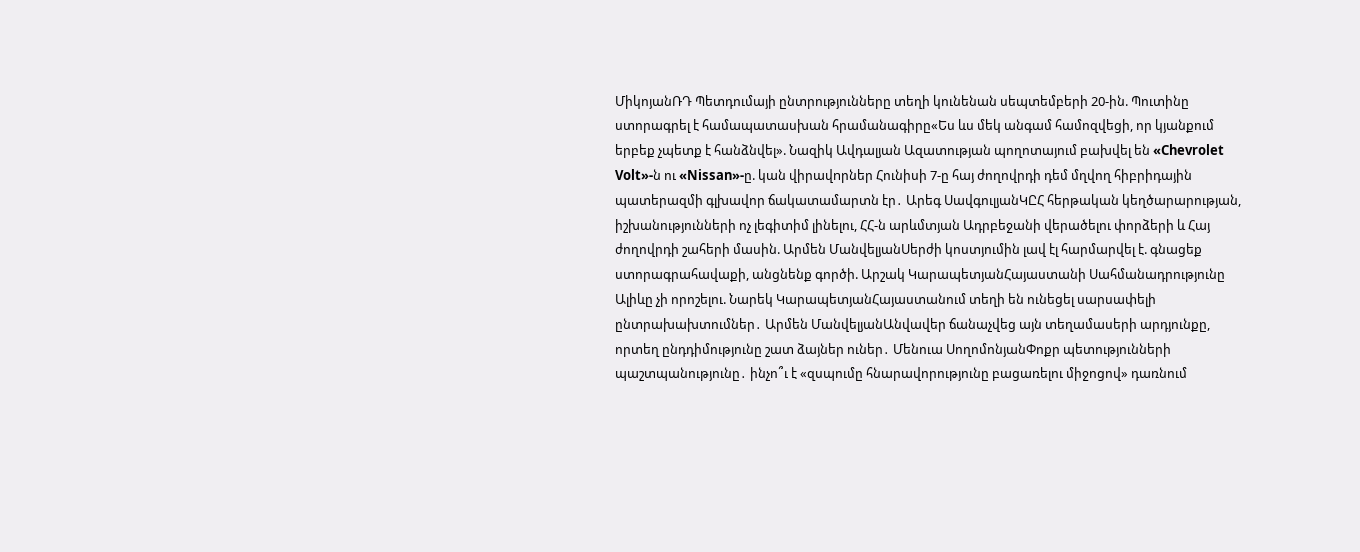ՄիկոյանՌԴ Պետդումայի ընտրությունները տեղի կունենան սեպտեմբերի 20-ին. Պուտինը ստորագրել է համապատասխան հրամանագիրը«Ես ևս մեկ անգամ համոզվեցի, որ կյանքում երբեք չպետք է հանձնվել». Նազիկ Ավդալյան Ազատության պողոտայում բախվել են «Chevrolet Volt»-ն ու «Nissan»-ը. կան վիրավnրներ Հունիսի 7-ը հայ ժողովրդի դեմ մղվող հիբրիդային պատերազմի գլխավոր ճակատամարտն էր․ Արեգ ՍավգուլյանԿԸՀ հերթական կեղծարարության, իշխանությունների ոչ լեգիտիմ լինելու, ՀՀ-ն արևմտյան Ադրբեջանի վերածելու փորձերի և Հայ ժողովրդի շահերի մասին. Արմեն ՄանվելյանՍերժի կոստյումին լավ էլ հարմարվել է. գնացեք ստորագրահավաքի, անցնենք գործի. Արշակ ԿարապետյանՀայաստանի Սահմանադրությունը Ալիևը չի որոշելու. Նարեկ ԿարապետյանՀայաստանում տեղի են ունեցել սարսափելի ընտրախախտումներ․ Արմեն ՄանվելյանԱնվավեր ճանաչվեց այն տեղամասերի արդյունքը, որտեղ ընդդիմությունը շատ ձայներ ուներ․ Մենուա ՍողոմոնյանՓոքր պետությունների պաշտպանությունը․ ինչո՞ւ է «զսպումը հնարավորությունը բացառելու միջոցով» դառնում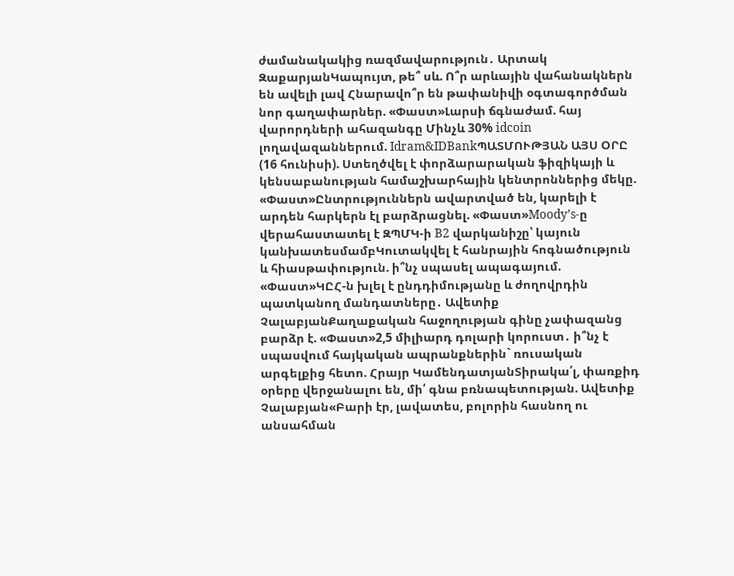ժամանակակից ռազմավարություն․ Արտակ ԶաքարյանԿապույտ, թե՞ սև. Ո՞ր արևային վահանակներն են ավելի լավ Հնարավո՞ր են թափանիվի օգտագործման նոր գաղափարներ. «Փաստ»Լարսի ճգնաժամ. հայ վարորդների ահազանգը Մինչև 30% idcoin լողավազաններում. Idram&IDBankՊԱՏՄՈՒԹՅԱՆ ԱՅՍ ՕՐԸ (16 հունիսի). Ստեղծվել է փորձարարական ֆիզիկայի և կենսաբանության համաշխարհային կենտրոններից մեկը. «Փաստ»Ընտրություններն ավարտված են, կարելի է արդեն հարկերն էլ բարձրացնել. «Փաստ»Moody’s-ը վերահաստատել է ԶՊՄԿ-ի B2 վարկանիշը՝ կայուն կանխատեսմամբԿուտակվել է հանրային հոգնածություն և հիասթափություն. ի՞նչ սպասել ապագայում. «Փաստ»ԿԸՀ-ն խլել է ընդդիմությանը և ժողովրդին պատկանող մանդատները․ Ավետիք ՉալաբյանՔաղաքական հաջողության գինը չափազանց բարձր է. «Փաստ»2,5 միլիարդ դոլարի կորուստ․ ի՞նչ է սպասվում հայկական ապրանքներին` ռուսական արգելքից հետո. Հրայր ԿամենդատյանՏիրակա՛լ, փառքիդ օրերը վերջանալու են, մի՛ գնա բռնապետության. Ավետիք Չալաբյան«Բարի էր, լավատես, բոլորին հասնող ու անսահման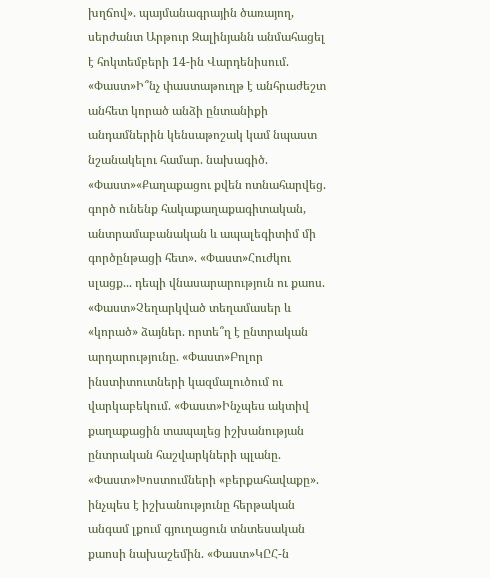խղճով». պայմանագրային ծառայող, սերժանտ Արթուր Զալինյանն անմահացել է հոկտեմբերի 14-ին Վարդենիսում. «Փաստ»Ի՞նչ փաստաթուղթ է անհրաժեշտ անհետ կորած անձի ընտանիքի անդամներին կենսաթոշակ կամ նպաստ նշանակելու համար. նախագիծ. «Փաստ»«Քաղաքացու քվեն ոտնահարվեց. գործ ունենք հակաքաղաքագիտական, անտրամաբանական և ապալեգիտիմ մի գործընթացի հետ». «Փաստ»Հուժկու սլացք... դեպի վնասարարություն ու քաոս. «Փաստ»Չեղարկված տեղամասեր և «կորած» ձայներ. որտե՞ղ է ընտրական արդարությունը. «Փաստ»Բոլոր ինստիտուտների կազմալուծում ու վարկաբեկում. «Փաստ»Ինչպես ակտիվ քաղաքացին տապալեց իշխանության ընտրական հաշվարկների պլանը. «Փաստ»Խոստումների «բերքահավաքը». ինչպես է իշխանությունը հերթական անգամ լքում գյուղացուն տնտեսական քաոսի նախաշեմին. «Փաստ»ԿԸՀ-ն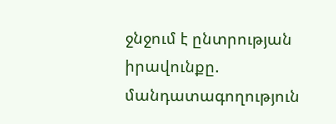ջնջում է ընտրության իրավունքը. մանդատագողություն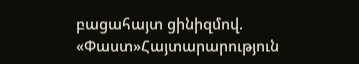բացահայտ ցինիզմով. «Փաստ»Հայտարարություն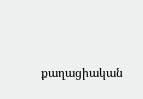քաղացիական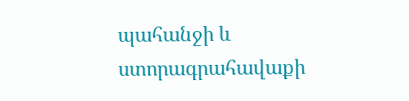պահանջի և ստորագրահավաքի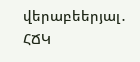վերաբեերյալ․ ՀՃԿ